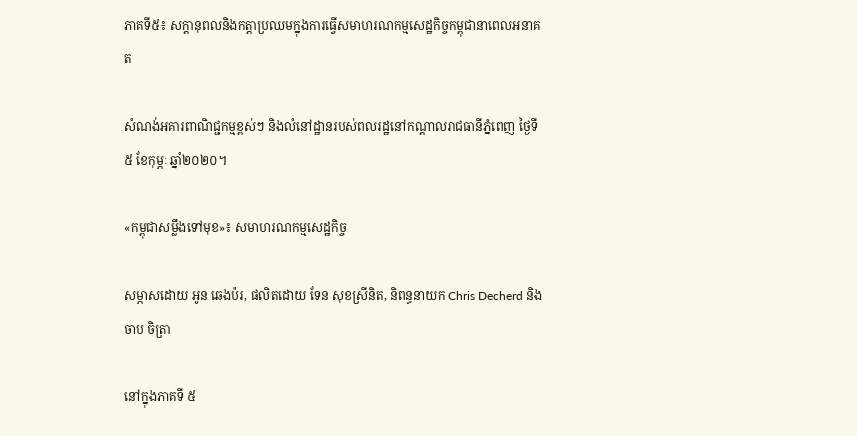ភាគទី៥៖ សក្តានុពលនិងកត្តាប្រឈមក្នុងការធ្វើសមាហរណកម្មសេដ្ឋកិច្ចកម្ពុជានាពេលអនាគត

សំណង់អគារពាណិជ្ជកម្មខ្ពស់ៗ និងលំនៅដ្ឋានរបស់ពលរដ្ឋនៅកណ្តាលរាជធានីភ្នំពេញ ថ្ងៃទី៥ ខែកុម្ភៈ ឆ្នាំ២០២០។

«កម្ពុជាសម្លឹងទៅមុខ»៖ សមាហរណកម្មសេដ្ឋកិច្ច

សម្ភាសដោយ អូន ឆេងប៉រ, ផលិតដោយ ទែន សុខស្រីនិត, និពន្ធនាយក Chris Decherd និង ចាប ចិត្រា

នៅក្នុងភាគទី ៥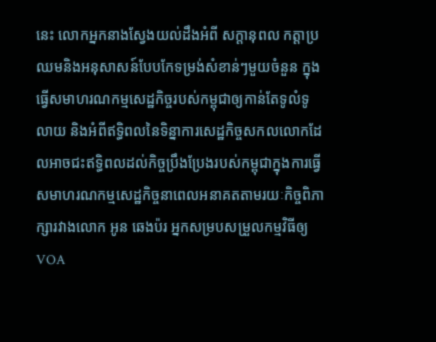នេះ លោកអ្នកនាងស្វែងយល់ដឹងអំពី សក្តានុពល កត្តាប្រឈមនិងអនុសាសន៍បែបកែទម្រង់សំខាន់ៗមួយចំនួន ក្នុងធ្វើសមាហរណកម្មសេដ្ឋកិច្ចរបស់កម្ពុជាឲ្យកាន់តែទូលំទូលាយ និងអំពីឥទ្ធិពលនៃទិន្នាការសេដ្ឋកិច្ចសកលលោកដែលអាចជះឥទ្ធិពលដល់កិច្ចប្រឹងប្រែងរបស់កម្ពុជាក្នុងការធ្វើសមាហរណកម្មសេដ្ឋកិច្ចនាពេលអនាគតតាមរយៈកិច្ចពិភាក្សារវាងលោក អូន ឆេងប៉រ អ្នកសម្របសម្រួលកម្មវិធីឲ្យ VOA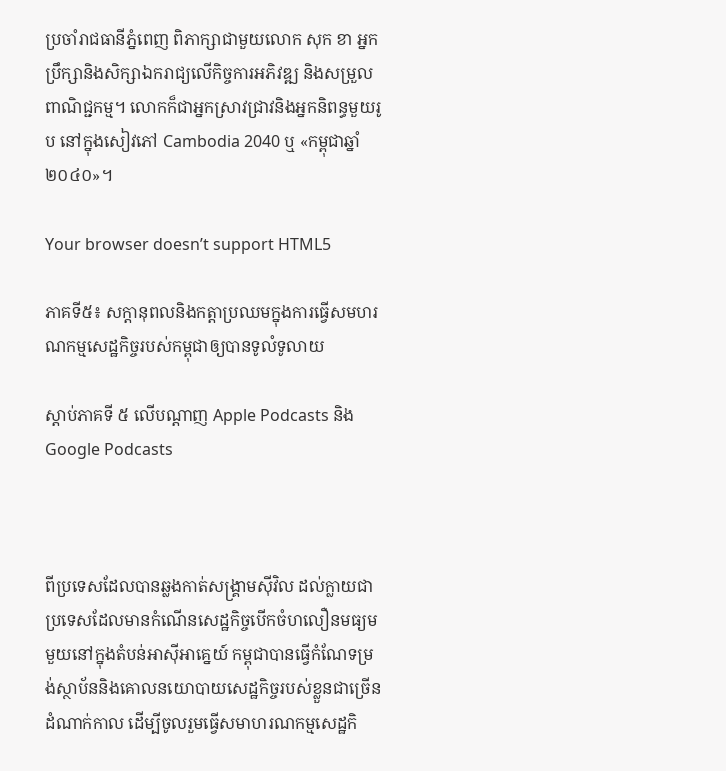ប្រចាំរាជធានីភ្នំពេញ ពិភាក្សាជាមួយលោក សុក ខា អ្នកប្រឹក្សានិងសិក្សាឯករាជ្យលើកិច្ចការអភិវឌ្ឍ និងសម្រួលពាណិជ្ជកម្ម។ លោកក៏ជាអ្នកស្រាវជ្រាវនិងអ្នកនិពន្ធមួយរូប នៅក្នុងសៀវភៅ Cambodia 2040 ឬ «កម្ពុជាឆ្នាំ ២០៤០»។

Your browser doesn’t support HTML5

ភាគទី៥៖ សក្តានុពលនិងកត្តាប្រឈមក្នុងការធ្វើសមហរណកម្មសេដ្ឋកិច្ចរបស់កម្ពុជាឲ្យបានទូលំទូលាយ

ស្តាប់ភាគទី ៥ លើបណ្តាញ Apple Podcasts និង Google Podcasts



ពីប្រទេសដែលបានឆ្លងកាត់សង្គ្រាមស៊ីវិល ដល់ក្លាយជាប្រទេសដែលមានកំណើនសេដ្ឋកិច្ចបើកចំហលឿនមធ្យមមួយនៅក្នុងតំបន់អាស៊ីអាគេ្នយ៍ កម្ពុជាបានធ្វើកំណែទម្រង់ស្ថាប័ននិងគោលនយោបាយសេដ្ឋកិច្ចរបស់ខ្លួនជាច្រើនដំណាក់កាល ដើម្បីចូលរួមធ្វើសមាហរណកម្មសេដ្ឋកិ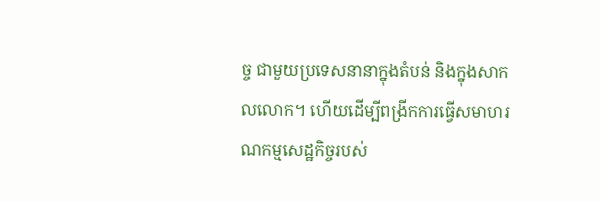ច្ច ជាមួយប្រទេសនានាក្នុងតំបន់ និងក្នុងសាកលលោក។ ហើយដើម្បីពង្រីកការធ្វើសមាហរណកម្មសេដ្ឋកិច្ចរបស់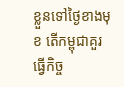ខ្លួនទៅថ្ងៃខាងមុខ តើកម្ពុជាគួរធ្វើកិច្ច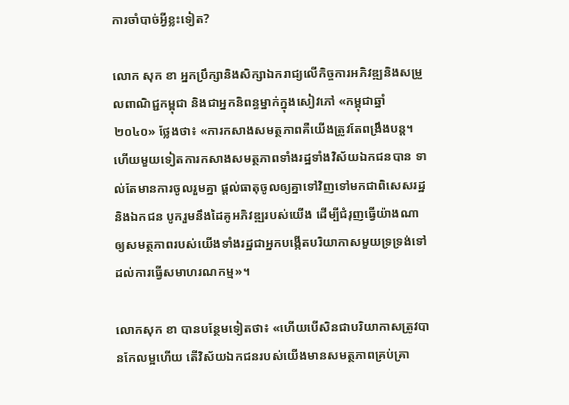ការចាំបាច់អ្វីខ្លះទៀត?

លោក សុក ខា អ្នកប្រឹក្សានិងសិក្សាឯករាជ្យលើកិច្ចការអភិវឌ្ឍនិងសម្រួលពាណិជ្ជកម្ពុជា និងជាអ្នកនិពន្ធម្នាក់ក្នុងសៀវភៅ «កម្ពុជាឆ្នាំ ២០៤០» ថ្លែងថា៖ «ការកសាងសមត្ថភាពគឺយើងត្រូវតែពង្រឹងបន្ត។ ហើយមួយទៀតការកសាងសមត្ថភាពទាំងរដ្ឋទាំងវិស័យឯកជនបាន ទាល់តែមានការចូលរួមគ្នា ផ្តល់ធាតុចូលឲ្យគ្នាទៅវិញទៅមកជាពិសេសរដ្ឋនិងឯកជន បូករួមនឹងដៃគូអភិវឌ្ឍរបស់យើង ដើម្បីជំរុញធ្វើយ៉ាងណាឲ្យសមត្ថភាពរបស់យើងទាំងរដ្ឋជាអ្នកបង្កើតបរិយាកាសមួយទ្រទ្រង់ទៅដល់ការធ្វើសមាហរណកម្ម»។

លោកសុក ខា បានបន្ថែមទៀតថា៖ «ហើយបើសិនជាបរិយាកាសត្រូវបានកែលម្អហើយ តើវិស័យឯកជនរបស់យើងមានសមត្ថភាពគ្រប់គ្រា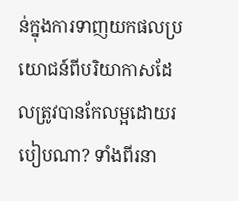ន់ក្នុងការទាញយកផលប្រយោជន៍ពីបរិយាកាសដែលត្រូវបានកែលម្អដោយរបៀបណា? ទាំងពីរនា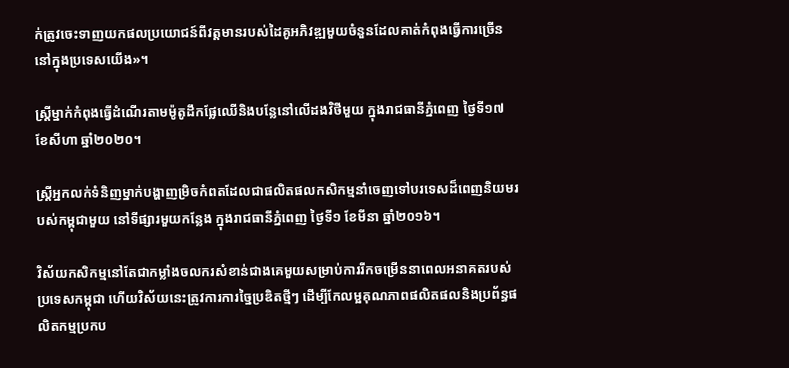ក់ត្រូវចេះទាញយកផលប្រយោជន៍ពីវត្តមានរបស់ដៃគូអភិវឌ្ឍមួយចំនួនដែលគាត់កំពុងធ្វើការច្រើននៅក្នុងប្រទេសយើង»។

ស្ត្រីម្នាក់កំពុងធ្វើដំណើរតាមម៉ូតូដឹកផ្លែឈើនិងបន្លែនៅលើដងវិថីមួយ ក្នុងរាជធានីភ្នំពេញ ថ្ងៃទី១៧ ខែសីហា ឆ្នាំ២០២០។

ស្ត្រីអ្នកលក់ទំនិញម្នាក់បង្ហាញម្រិចកំពតដែលជាផលិតផលកសិកម្មនាំចេញទៅបរទេសដ៏ពេញនិយមរបស់កម្ពុជាមួយ នៅទីផ្សារមួយកន្លែង ក្នុងរាជធានីភ្នំពេញ ថ្ងៃទី១ ខែមីនា ឆ្នាំ២០១៦។

វិស័យកសិកម្មនៅតែជាកម្លាំងចលករសំខាន់ជាងគេមួយសម្រាប់ការរីកចម្រើននាពេលអនាគតរបស់ប្រទេសកម្ពុជា ហើយវិស័យនេះត្រូវការការច្នៃប្រឌិតថ្មីៗ ដើម្បីកែលម្អគុណភាពផលិតផលនិងប្រព័ន្ធផលិតកម្មប្រកប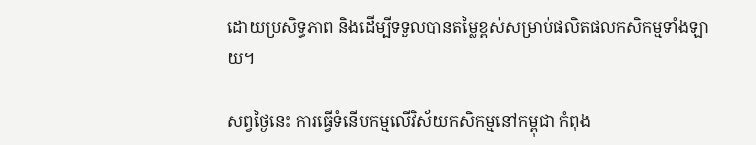ដោយប្រសិទ្ធភាព និងដើម្បីទទួលបានតម្លៃខ្ពស់សម្រាប់ផលិតផលកសិកម្មទាំងឡាយ។

សព្វថ្ងៃនេះ ការធ្វើទំនើបកម្មលើវិស័យកសិកម្មនៅកម្ពុជា កំពុង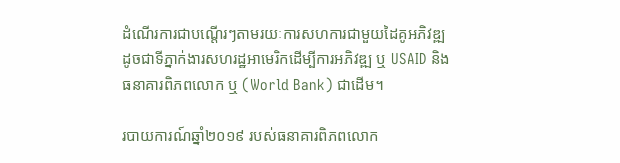ដំណើរការជាបណ្តើរៗតាមរយៈការសហការជាមួយដៃគូអភិវឌ្ឍដូចជាទីភ្នាក់ងារសហរដ្ឋអាមេរិកដើម្បីការអភិវឌ្ឍ ឬ USAID និងធនាគារពិភពលោក ឬ (World Bank) ជាដើម។

របាយការណ៍ឆ្នាំ២០១៩ របស់ធនាគារពិភពលោក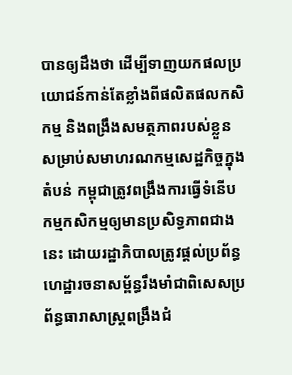បានឲ្យដឹងថា ដើម្បីទាញយកផលប្រយោជន៍កាន់តែខ្លាំងពីផលិតផលកសិកម្ម និងពង្រឹងសមត្ថភាពរបស់ខ្លួនសម្រាប់សមាហរណកម្មសេដ្ឋកិច្ចក្នុងតំបន់ កម្ពុជាត្រូវពង្រឹងការធ្វើទំនើបកម្មកសិកម្មឲ្យមានប្រសិទ្ធភាពជាងនេះ ដោយរដ្ឋាភិបាលត្រូវផ្តល់ប្រព័ន្ធហេដ្ឋារចនាសម្ព័ន្ធរឹងមាំជាពិសេសប្រព័ន្ធធារាសាស្រ្តពង្រឹងជំ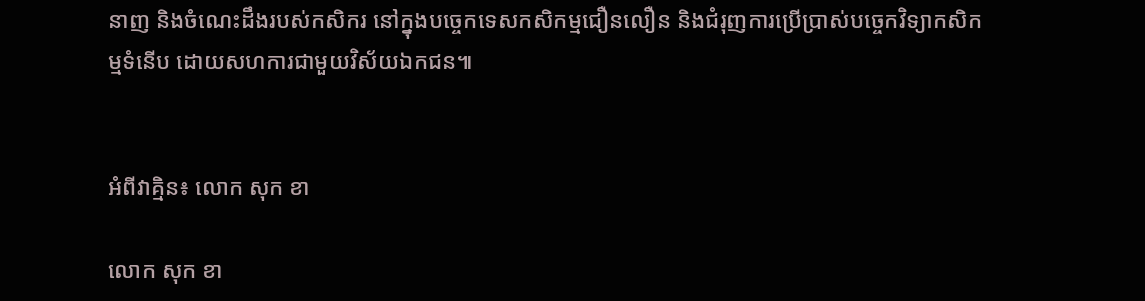នាញ និងចំណេះដឹងរបស់កសិករ នៅក្នុងបច្ចេកទេសកសិកម្មជឿនលឿន និងជំរុញការប្រើប្រាស់បច្ចេកវិទ្យាកសិកម្មទំនើប ដោយសហការជាមួយវិស័យឯកជន៕


អំពីវាគ្មិន៖ លោក សុក ខា

លោក សុក ខា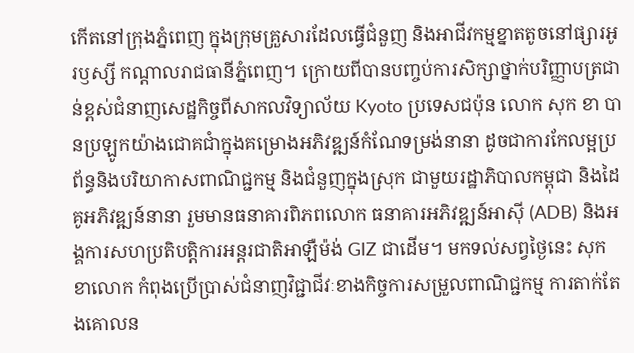កើតនៅក្រុងភ្នំពេញ ក្នុងក្រុមគ្រួសារដែលធ្វើជំនួញ និងអាជីវកម្មខ្នាតតូចនៅផ្សារអូរឫស្សី កណ្ដាលរាជធានីភ្នំពេញ។ ក្រោយពីបានបញ្ចប់ការសិក្សាថ្នាក់បរិញ្ញាបត្រជាន់ខ្ពស់ជំនាញសេដ្ឋកិច្ចពីសាកលវិទ្យាល័យ Kyoto ប្រទេសជប៉ុន លោក សុក ខា បានប្រឡូកយ៉ាងជោគជាំក្នុងគម្រោងអភិវឌ្ឍន៍កំណែទម្រង់នានា ដូចជាការកែលម្អប្រព័ន្ធនិងបរិយាកាសពាណិជ្ជកម្ម និងជំនួញក្នុងស្រុក ជាមួយរដ្ឋាភិបាលកម្ពុជា និងដៃគូអភិវឌ្ឍន៍នានា រួមមានធនាគារពិភពលោក ធនាគារអភិវឌ្ឍន៍អាស៊ី (ADB) និងអង្គការសហប្រតិបត្តិការអន្តរជាតិអាឡឺម៉ង់ GIZ ជាដើម។ មកទល់សព្វថ្ងៃនេះ សុក ខាលោក កំពុងប្រើប្រាស់ជំនាញវិជ្ជាជីវៈខាងកិច្ចការសម្រួលពាណិជ្ជកម្ម ការតាក់តែងគោលន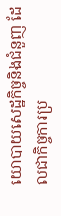យោបាយសេដ្ឋកិច្ចនិងជំនួញ ដែលជាកិច្ចការប្រ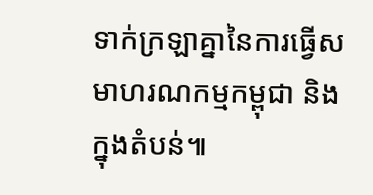ទាក់ក្រឡាគ្នានៃការធ្វើសមាហរណកម្មកម្ពុជា និងក្នុងតំបន់៕